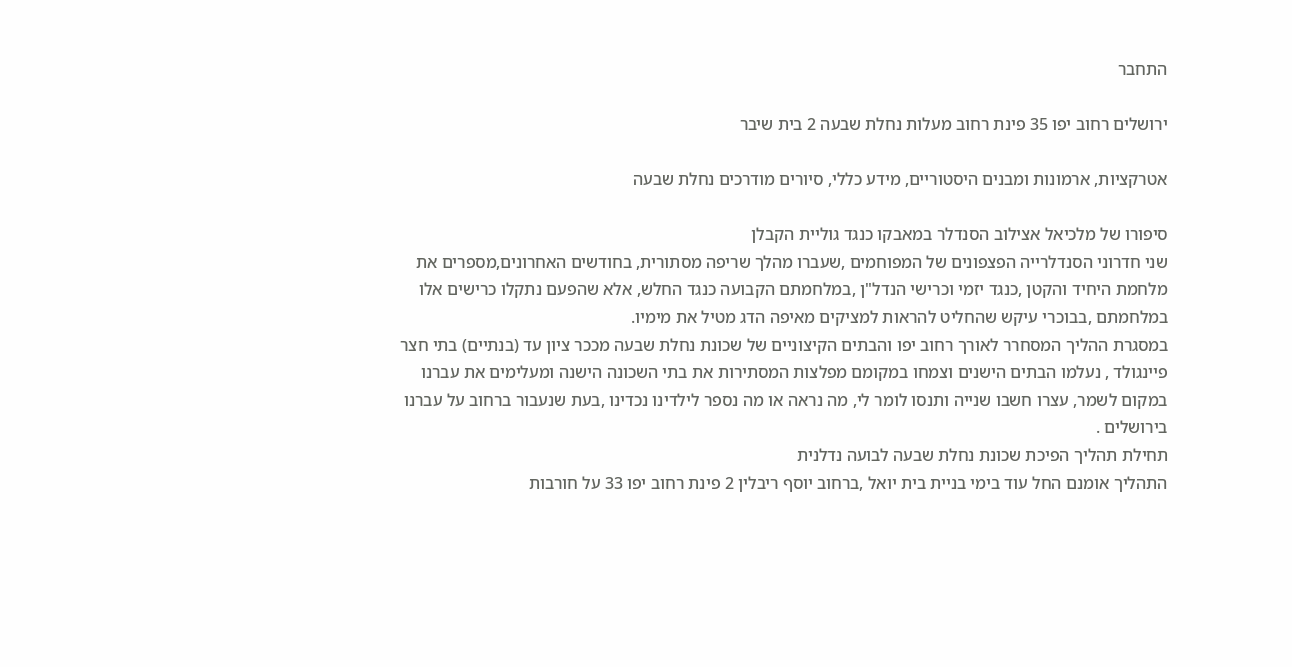התחבר

ירושלים רחוב יפו 35 פינת רחוב מעלות נחלת שבעה 2 בית שיבר

אטרקציות, ארמונות ומבנים היסטוריים, מידע כללי, סיורים מודרכים נחלת שבעה

סיפורו של מלכיאל אצילוב הסנדלר במאבקו כנגד גוליית הקבלן
שני חדרוני הסנדלרייה הפצפונים של המפוחמים ,שעברו מהלך שריפה מסתורית, בחודשים האחרונים,מספרים את מלחמת היחיד והקטן ,כנגד יזמי וכרישי הנדל"ן ,במלחמתם הקבועה כנגד החלש, אלא שהפעם נתקלו כרישים אלו במלחמתם ,בבוכרי עיקש שהחליט להראות למציקים מאיפה הדג מטיל את מימיו.
במסגרת ההליך המסחרר לאורך רחוב יפו והבתים הקיצוניים של שכונת נחלת שבעה מככר ציון עד (בנתיים) בתי חצר פיינגולד , נעלמו הבתים הישנים וצמחו במקומם מפלצות המסתירות את בתי השכונה הישנה ומעלימים את עברנו במקום לשמר, עצרו חשבו שנייה ותנסו לומר לי, מה נראה או מה נספר לילדינו נכדינו ,בעת שנעבור ברחוב על עברנו בירושלים .
תחילת תהליך הפיכת שכונת נחלת שבעה לבועה נדלנית
התהליך אומנם החל עוד בימי בניית בית יואל ,ברחוב יוסף ריבלין 2 פינת רחוב יפו 33 על חורבות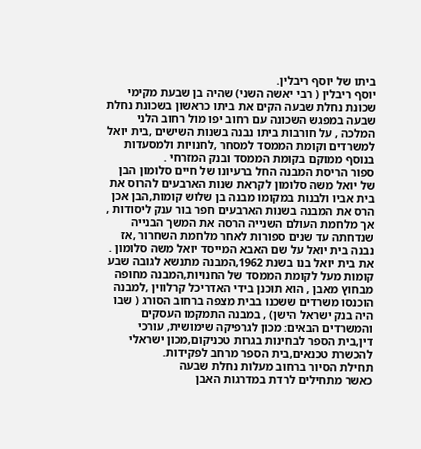ביתו של יוסף ריבלין.
יוסף ריבלין ( רבי יאשה השני) שהיה בן שבעת מקימי שכונת נחלת שבעה הקים את ביתו כראשון בשכונת נחלת שבעה במפגש השכונה עם רחוב יפו מול רחוב הלני המלכה , על חורבות ביתו נבנה בשנות השישים ,בית יואל למשרדים וקומת הממסד למסחר ,לחנויות ולמסעדות  בנוסף ממוקם בקומת הממסד ובנק המזרחי .
ספור הריסת המבנה החל ברעיונו של חיים סלומון הבן של יואל משה סלומון לקראת שנות הארבעים להרוס את בית אביו ולבנות במקומו מבנה בן שלוש קומות,הבן אכן הרס את המבנה בשנות הארבעים חפר בור ענק ליסודות , אך מלחמת העולם השנייה הרסה את המשך הבנייה שנדחתה עד שנים ספורות לאחר מלחמת השחרור ,אז נבנה בית יואל על שם האבא המייסד יואל משה סלומון .
את בית יואל בנו בשנת 1962,המבנה מתנשא לגובה שבע קומות מעל לקומת הממסד של החנויות,המבנה מחופה מבחוץ מאבן , הוא תוכנן בידי האדריכל קרלווין ,למבנה הוכנסו משרדים ששכנו בבית מצפה ברחוב הסורג ( שבו היה בנק ישראל הישן) , במבנה התמקמו העסקים והמשרדים הבאים: מכון לגרפיקה שימושית, עורכי דין,בית הספר לבחינות בגרות טכניקום,מכון ישראלי להכשרת טכנאים,בית הספר מרחב לפקידות.
תחילת הסיור ברחוב מעלות נחלת שבעה
כאשר מתחילים לרדת במדרגות האבן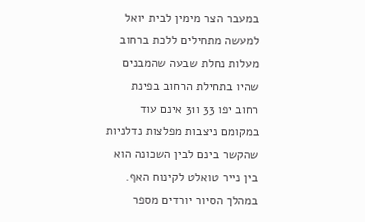במעבר הצר מימין לבית יואל למעשה מתחילים ללכת ברחוב מעלות נחלת שבעה שהמבנים שהיו בתחילת הרחוב בפינת רחוב יפו 33 ו31 אינם עוד במקומם ניצבות מפלצות נדלניות שהקשר בינם לבין השכונה הוא בין נייר טואלט לקינוח האף.
במהלך הסיור יורדים מספר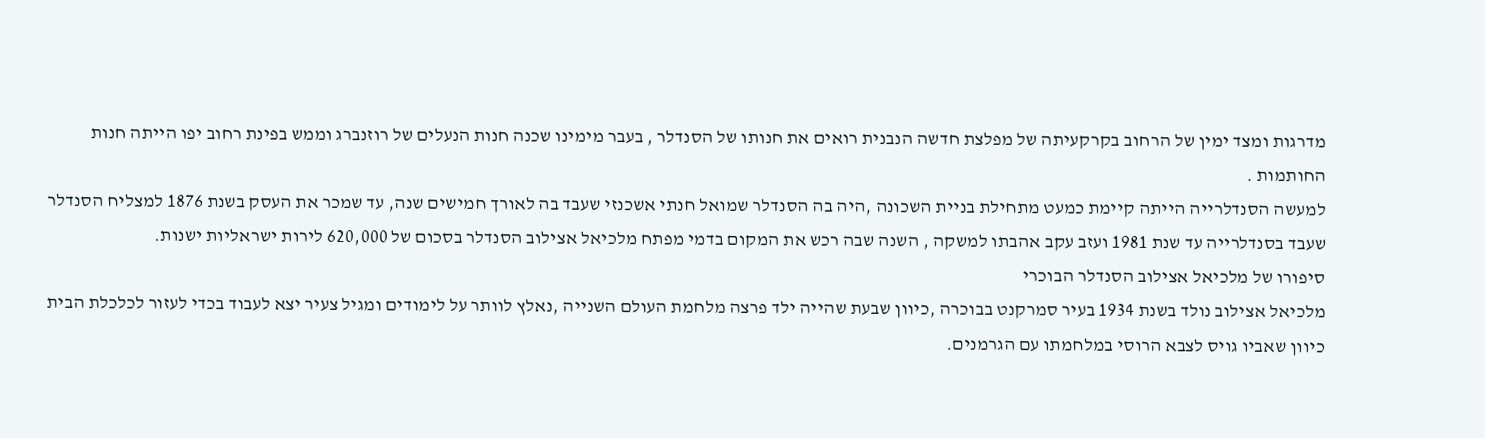מדרגות ומצד ימין של הרחוב בקרקעיתה של מפלצת חדשה הנבנית רואים את חנותו של הסנדלר , בעבר מימינו שכנה חנות הנעלים של רוזנברג וממש בפינת רחוב יפו הייתה חנות החותמות .
למעשה הסנדלרייה הייתה קיימת כמעט מתחילת בניית השכונה ,היה בה הסנדלר שמואל חנתי אשכנזי שעבד בה לאורך חמישים שנה, עד שמכר את העסק בשנת 1876 למצליח הסנדלר שעבד בסנדלרייה עד שנת 1981 ועזב עקב אהבתו למשקה , השנה שבה רכש את המקום בדמי מפתח מלכיאל אצילוב הסנדלר בסכום של 620,000 לירות ישראליות ישנות.
סיפורו של מלכיאל אצילוב הסנדלר הבוכרי
מלכיאל אצילוב נולד בשנת 1934 בעיר סמרקנט בבוכרה ,כיוון שבעת שהייה ילד פרצה מלחמת העולם השנייה ,נאלץ לוותר על לימודים ומגיל צעיר יצא לעבוד בכדי לעזור לכלכלת הבית כיוון שאביו גויס לצבא הרוסי במלחמתו עם הגרמנים.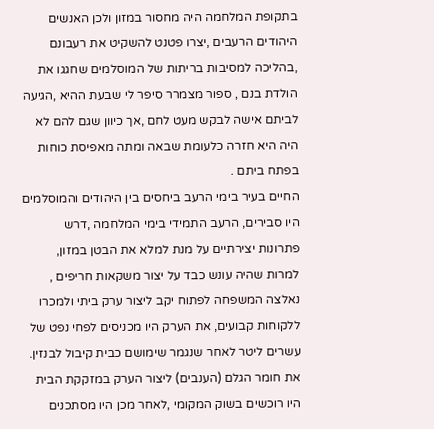בתקופת המלחמה היה מחסור במזון ולכן האנשים היהודים הרעבים ,יצרו פטנט להשקיט את רעבונם ,בהליכה למסיבות בריתות של המוסלמים שחגגו את הולדת בנם , ספור מצמרר סיפר לי שבעת ההיא ,הגיעה לביתם אישה לבקש מעט לחם ,אך כיוון שגם להם לא היה היא חזרה כלעומת שבאה ומתה מאפיסת כוחות בפתח ביתם .
החיים בעיר בימי הרעב ביחסים בין היהודים והמוסלמים היו סבירים, הרעב התמידי בימי המלחמה ,דרש פתרונות יצירתיים על מנת למלא את הבטן במזון, למרות שהיה עונש כבד על יצור משקאות חריפים , נאלצה המשפחה לפתוח יקב ליצור ערק ביתי ולמכרו ללקוחות קבועים, את הערק היו מכניסים לפחי נפט של עשרים ליטר לאחר שנגמר שימושם כבית קיבול לבנזין.
את חומר הגלם (הענבים) ליצור הערק במזקקת הבית היו רוכשים בשוק המקומי ,לאחר מכן היו מסתכנים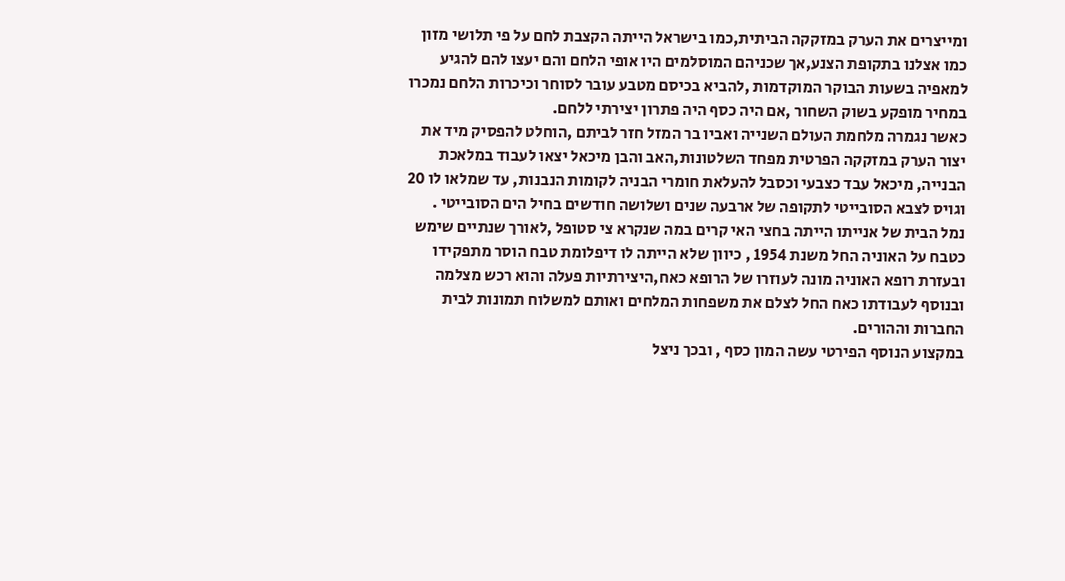ומייצרים את הערק במזקקה הביתית,כמו בישראל הייתה הקצבת לחם על פי תלושי מזון כמו אצלנו בתקופת הצנע,אך שכניהם המוסלמים היו אופי הלחם והם יעצו להם להגיע למאפיה בשעות הבוקר המוקדמות ,להביא בכיסם מטבע עובר לסוחר וכיכרות הלחם נמכרו במחיר מופקע בשוק השחור ,אם היה כסף היה פתרון יצירתי ללחם.
כאשר נגמרה מלחמת העולם השנייה ואביו בר המזל חזר לביתם ,הוחלט להפסיק מיד את יצור הערק במזקקה הפרטית מפחד השלטונות,האב והבן מיכאל יצאו לעבוד במלאכת הבנייה, מיכאל עבד כצבעי וכסבל להעלאת חומרי הבניה לקומות הנבנות, עד שמלאו לו 20 וגויס לצבא הסובייטי לתקופה של ארבעה שנים ושלושה חודשים בחיל הים הסובייטי .
נמל הבית של אנייתו הייתה בחצי האי קרים במה שנקרא צי סטופל ,לאורך שנתיים שימש כטבח על האוניה החל משנת 1954 , כיוון שלא הייתה לו דיפלומת טבח הוסר מתפקידו ובעזרת רופא האוניה מונה לעוזרו של הרופא כאח,היצירתיות פעלה והוא רכש מצלמה ובנוסף לעבודתו כאח החל לצלם את משפחות המלחים ואותם למשלוח תמונות לבית החברות וההורים.
במקצוע הנוסף הפירטי עשה המון כסף , ובכך ניצל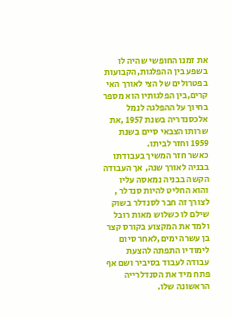את זמנו החופשי שהיה לו בשפע בין ההפלגות,הקבועות בפטרולים של הצי לאורך האי קרים,בין הפלגותיו הוא מספר בחיוך על ההפלגה לנמל אלכסנדריה בשנת 1957 ,את שרותו הצבאי סיים בשנת 1959 וחזר לביתו.
כאשר חזר המשיך בעבודתו בבניה לאורך שנה, אך העבודה הקשה בבניה נמאסה עליו והוא החליט להיות סנדלר , לצורך זה חבר לסנדלר בשוק שילם לו כשלוש מאות רובל ולמד את המקצוע בקורס קצר בן עשרה ימים,לאחר סיום לימודיו התפתה להצעת עבודה לעבוד בסיביר ושם אף פתח מיד את הסנדלרייה הראשונה שלו.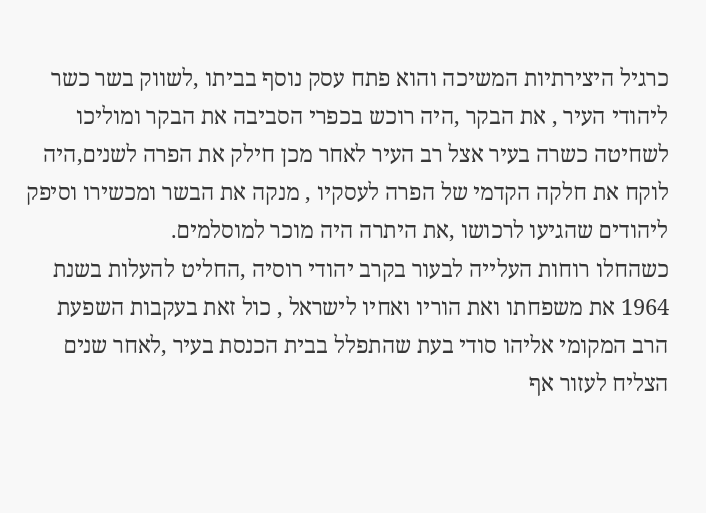כרגיל היצירתיות המשיכה והוא פתח עסק נוסף בביתו ,לשווק בשר כשר ליהודי העיר , את הבקר ,היה רוכש בכפרי הסביבה את הבקר ומוליכו לשחיטה כשרה בעיר אצל רב העיר לאחר מכן חילק את הפרה לשנים,היה לוקח את חלקה הקדמי של הפרה לעסקיו , מנקה את הבשר ומכשירו וסיפק ליהודים שהגיעו לרכושו ,את היתרה היה מוכר למוסלמים.
כשהחלו רוחות העלייה לבעור בקרב יהודי רוסיה ,החליט להעלות בשנת 1964 את משפחתו ואת הוריו ואחיו לישראל , כול זאת בעקבות השפעת הרב המקומי אליהו סודי בעת שהתפלל בבית הכנסת בעיר ,לאחר שנים הצליח לעזור אף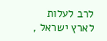לרב לעלות לארץ ישראל ,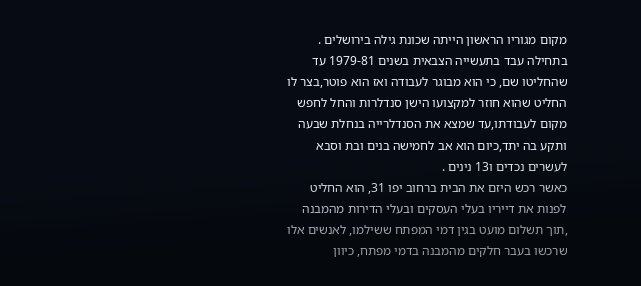מקום מגוריו הראשון הייתה שכונת גילה בירושלים .
בתחילה עבד בתעשייה הצבאית בשנים 1979-81 עד שהחליטו שם, כי הוא מבוגר לעבודה ואז הוא פוטר,בצר לו החליט שהוא חוזר למקצועו הישן סנדלרות והחל לחפש מקום לעבודתו,עד שמצא את הסנדלרייה בנחלת שבעה ותקע בה יתד,כיום הוא אב לחמישה בנים ובת וסבא לעשרים נכדים ו13 נינים .
כאשר רכש היזם את הבית ברחוב יפו 31, הוא החליט לפנות את דייריו בעלי העסקים ובעלי הדירות מהמבנה ,תוך תשלום מועט בגין דמי המפתח ששילמו, לאנשים אלו שרכשו בעבר חלקים מהמבנה בדמי מפתח, כיוון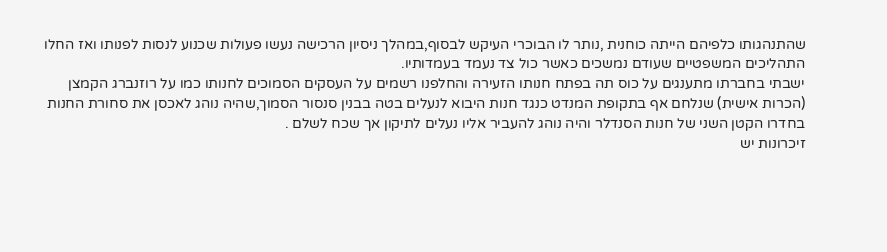שהתנהגותו כלפיהם הייתה כוחנית ,נותר לו הבוכרי העיקש לבסוף,במהלך ניסיון הרכישה נעשו פעולות שכנוע לנסות לפנותו ואז החלו התהליכים המשפטיים שעודם נמשכים כאשר כול צד נעמד בעמדותיו.
ישבתי בחברתו מתענגים על כוס תה בפתח חנותו הזעירה והחלפנו רשמים על העסקים הסמוכים לחנותו כמו על רוזנברג הקמצן (הכרות אישית) שנלחם אף בתקופת המנדט כנגד חנות היבוא לנעלים בטה בבנין סנסור הסמוך,שהיה נוהג לאכסן את סחורת החנות בחדרו הקטן השני של חנות הסנדלר והיה נוהג להעביר אליו נעלים לתיקון אך שכח לשלם .
זיכרונות יש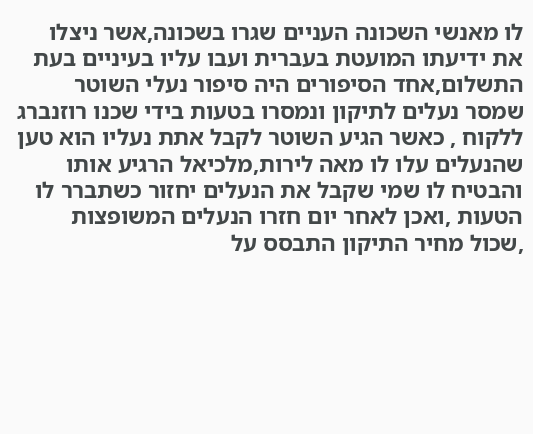לו מאנשי השכונה העניים שגרו בשכונה,אשר ניצלו את ידיעתו המועטת בעברית ועבו עליו בעיניים בעת התשלום,אחד הסיפורים היה סיפור נעלי השוטר שמסר נעלים לתיקון ונמסרו בטעות בידי שכנו רוזנברג ללקוח , כאשר הגיע השוטר לקבל אתת נעליו הוא טען שהנעלים עלו לו מאה לירות,מלכיאל הרגיע אותו והבטיח לו שמי שקבל את הנעלים יחזור כשתברר לו הטעות ,ואכן לאחר יום חזרו הנעלים המשופצות ,שכול מחיר התיקון התבסס על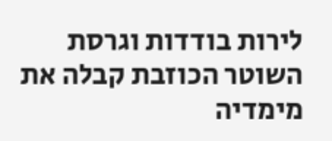לירות בודדות וגרסת השוטר הכוזבת קבלה את מימדיה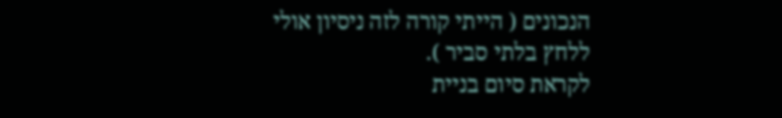הנכונים ( הייתי קורה לזה ניסיון אולי ללחץ בלתי סביר ).
לקראת סיום בניית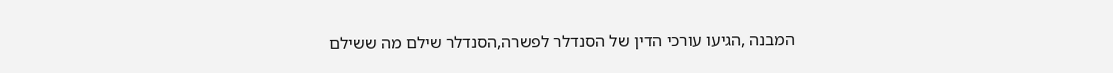המבנה ,הגיעו עורכי הדין של הסנדלר לפשרה,הסנדלר שילם מה ששילם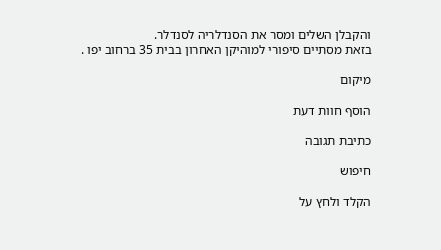והקבלן השלים ומסר את הסנדלריה לסנדלר.
בזאת מסתיים סיפורי למוהיקן האחרון בבית 35 ברחוב יפו .

מיקום

הוסף חוות דעת

כתיבת תגובה

חיפוש

הקלד ולחץ על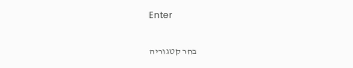Enter

בחר קטגוריה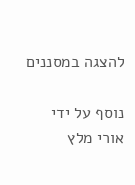להצגה במסננים

נוסף על ידי אורי מלץ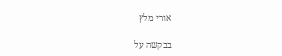אורי מלץ

בבקשה על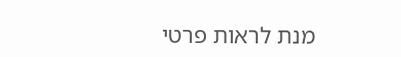מנת לראות פרטי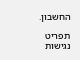החשבון.

תפריט נגישות